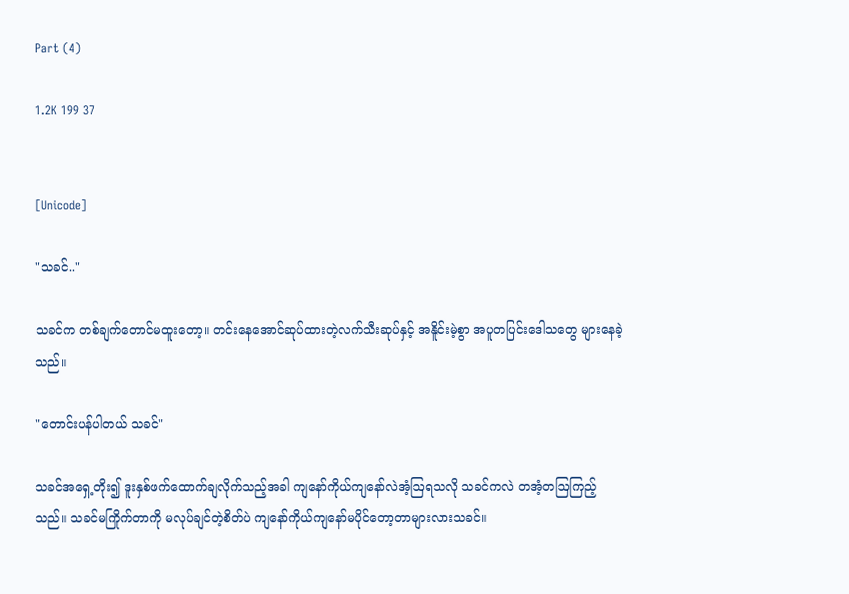Part (4)

1.2K 199 37


[Unicode]

"သခင်.."

သခင်က တစ်ချက်တောင်မထူးတော့။ တင်းနေအောင်ဆုပ်ထားတဲ့လက်သီးဆုပ်နှင့် အနိူင်းမဲ့စွာ အပူတပြင်းဒေါသတွေ များနေခဲ့သည်။

"တောင်းပန်ပါတယ် သခင်"

သခင်အရှေ့တိုး၍ ဒူးနှစ်ဖက်ထောက်ချလိုက်သည့်အခါ ကျနော်ကိုယ်ကျနော်လဲအံ့ဩရသလို သခင်ကလဲ တအံ့တဩကြည့်သည်။ သခင်မကြိုက်တာကို မလုပ်ချင်တဲ့စိတ်ပဲ ကျနော်ကိုယ်ကျနော်မပိုင်တော့တာများလားသခင်။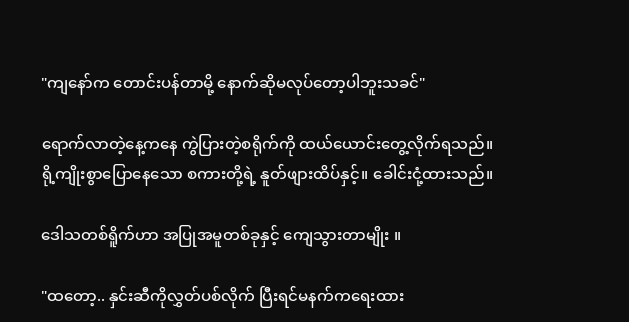"ကျနော်က တောင်းပန်တာမို့ နောက်ဆိုမလုပ်တော့ပါဘူးသခင်"

ရောက်လာတဲ့နေ့ကနေ ကွဲပြားတဲ့စရိုက်ကို ထယ်ယောင်းတွေ့လိုက်ရသည်။ ရို့ကျိုးစွာပြောနေသော စကားတို့ရဲ့ နူတ်ဖျားထိပ်နှင့်။ ခေါင်းငုံ့ထားသည်။

ဒေါသတစ်ရိူက်ဟာ အပြုအမူတစ်ခုနှင့် ကျေသွားတာမျိုး ။

"ထတော့.. နှင်းဆီကိုလွှတ်ပစ်လိုက် ပြီးရင်မနက်ကရေးထား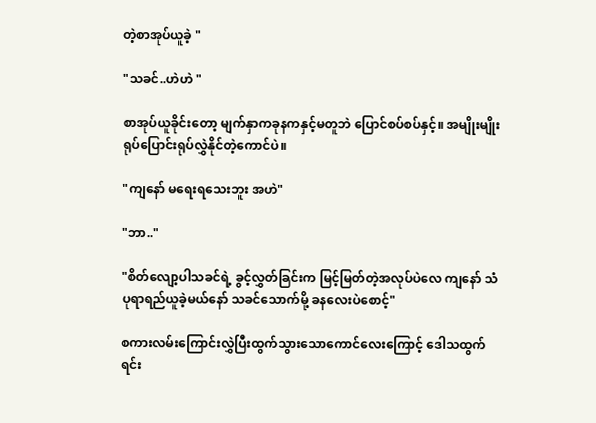တဲ့စာအုပ်ယူခဲ့ "

"သခင်..ဟဲဟဲ "

စာအုပ်ယူခိုင်းတော့ မျက်နှာကခုနကနှင့်မတူဘဲ ပြောင်စပ်စပ်နှင့်။ အမျိုးမျိုးရုပ်ပြောင်းရုပ်လွှဲနိုင်တဲ့ကောင်ပဲ။

"ကျနော် မရေးရသေးဘူး အဟဲ"

"ဘာ.."

"စိတ်လျော့ပါသခင်ရဲ့ ခွင့်လွှတ်ခြင်းက မြင့်မြတ်တဲ့အလုပ်ပဲလေ ကျနော် သံပုရာရည်ယူခဲ့မယ်နော် သခင်သောက်မို့ ခနလေးပဲစောင့်"

စကားလမ်းကြောင်းလွှဲပြီးထွက်သွားသောကောင်လေးကြောင့် ဒေါသထွက်ရင်း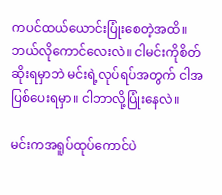ကပင်ထယ်ယောင်းပြုံးစေတဲ့အထိ။ ဘယ်လိုကောင်လေးလဲ။ ငါမင်းကိုစိတ်ဆိုးရမှာဘဲ မင်းရဲ့လုပ်ရပ်အတွက် ငါအပြစ်ပေးရမှာ။ ငါဘာလို့ပြုံးနေလဲ။

မင်းကအရူပ်ထုပ်ကောင်ပဲ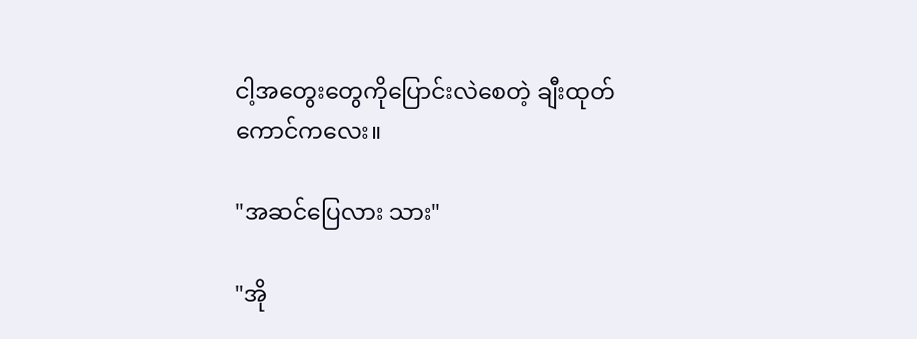ငါ့အတွေးတွေကိုပြောင်းလဲစေတဲ့ ချီးထုတ်ကောင်ကလေး။

"အဆင်ပြေလား သား"

"အို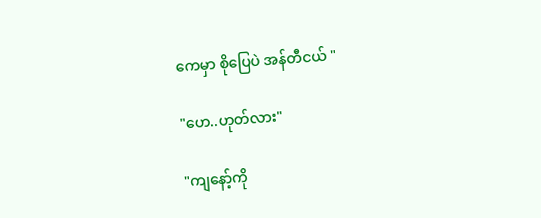ကေမှာ စိုပြေပဲ အန်တီငယ် "

"ဟေ..ဟုတ်လား"

"ကျနော့်ကို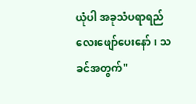ယုံပါ အခုသံပရာရည်လေးဖျော်ပေးနော်၊ သခင်အတွက်"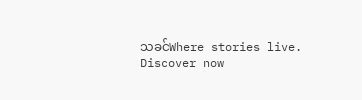သခင်Where stories live. Discover now